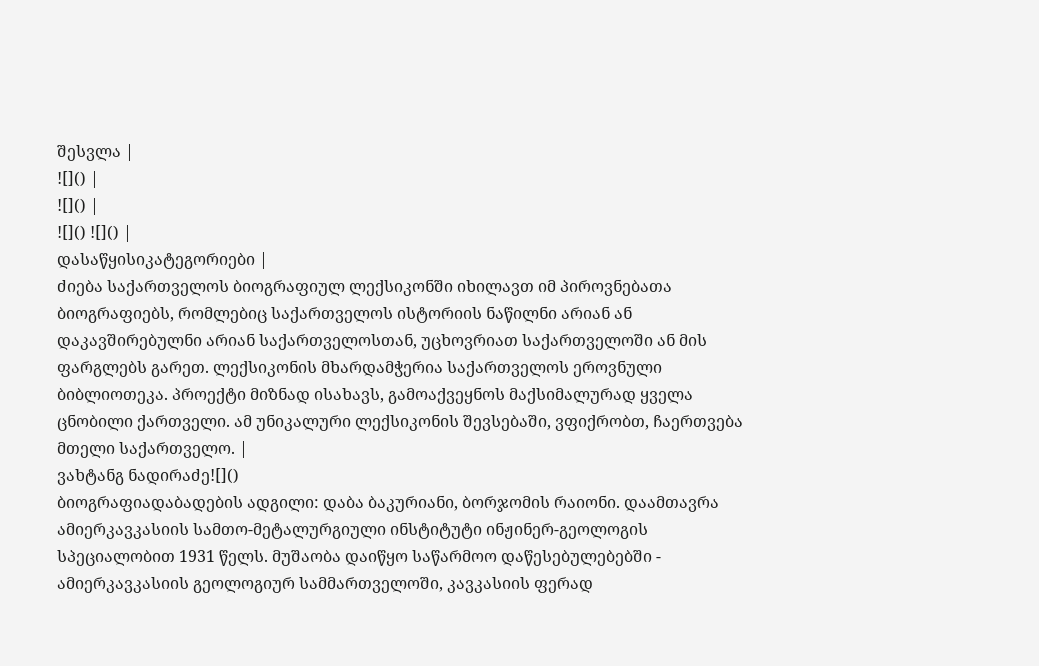შესვლა |
![]() |
![]() |
![]() ![]() |
დასაწყისიკატეგორიები |
ძიება საქართველოს ბიოგრაფიულ ლექსიკონში იხილავთ იმ პიროვნებათა ბიოგრაფიებს, რომლებიც საქართველოს ისტორიის ნაწილნი არიან ან დაკავშირებულნი არიან საქართველოსთან, უცხოვრიათ საქართველოში ან მის ფარგლებს გარეთ. ლექსიკონის მხარდამჭერია საქართველოს ეროვნული ბიბლიოთეკა. პროექტი მიზნად ისახავს, გამოაქვეყნოს მაქსიმალურად ყველა ცნობილი ქართველი. ამ უნიკალური ლექსიკონის შევსებაში, ვფიქრობთ, ჩაერთვება მთელი საქართველო. |
ვახტანგ ნადირაძე![]()
ბიოგრაფიადაბადების ადგილი: დაბა ბაკურიანი, ბორჯომის რაიონი. დაამთავრა ამიერკავკასიის სამთო-მეტალურგიული ინსტიტუტი ინჟინერ-გეოლოგის სპეციალობით 1931 წელს. მუშაობა დაიწყო საწარმოო დაწესებულებებში - ამიერკავკასიის გეოლოგიურ სამმართველოში, კავკასიის ფერად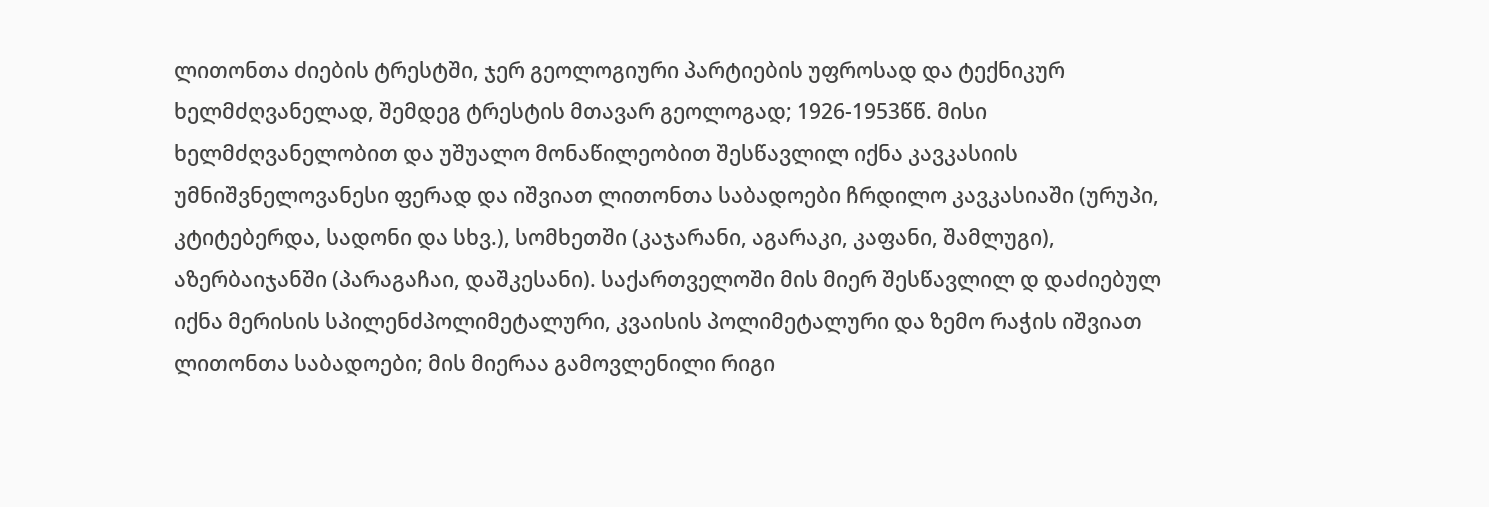ლითონთა ძიების ტრესტში, ჯერ გეოლოგიური პარტიების უფროსად და ტექნიკურ ხელმძღვანელად, შემდეგ ტრესტის მთავარ გეოლოგად; 1926-1953წწ. მისი ხელმძღვანელობით და უშუალო მონაწილეობით შესწავლილ იქნა კავკასიის უმნიშვნელოვანესი ფერად და იშვიათ ლითონთა საბადოები ჩრდილო კავკასიაში (ურუპი, კტიტებერდა, სადონი და სხვ.), სომხეთში (კაჯარანი, აგარაკი, კაფანი, შამლუგი), აზერბაიჯანში (პარაგაჩაი, დაშკესანი). საქართველოში მის მიერ შესწავლილ დ დაძიებულ იქნა მერისის სპილენძპოლიმეტალური, კვაისის პოლიმეტალური და ზემო რაჭის იშვიათ ლითონთა საბადოები; მის მიერაა გამოვლენილი რიგი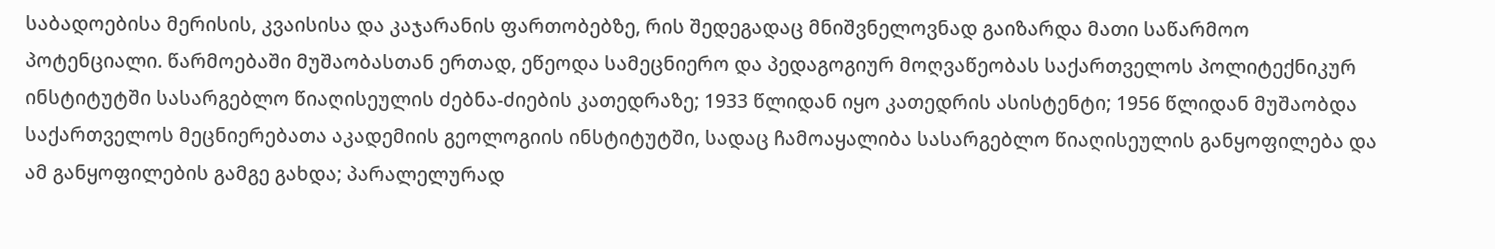საბადოებისა მერისის, კვაისისა და კაჯარანის ფართობებზე, რის შედეგადაც მნიშვნელოვნად გაიზარდა მათი საწარმოო პოტენციალი. წარმოებაში მუშაობასთან ერთად, ეწეოდა სამეცნიერო და პედაგოგიურ მოღვაწეობას საქართველოს პოლიტექნიკურ ინსტიტუტში სასარგებლო წიაღისეულის ძებნა-ძიების კათედრაზე; 1933 წლიდან იყო კათედრის ასისტენტი; 1956 წლიდან მუშაობდა საქართველოს მეცნიერებათა აკადემიის გეოლოგიის ინსტიტუტში, სადაც ჩამოაყალიბა სასარგებლო წიაღისეულის განყოფილება და ამ განყოფილების გამგე გახდა; პარალელურად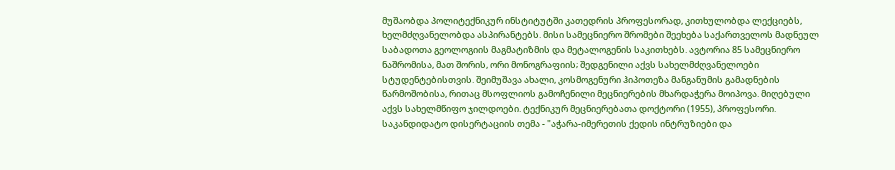მუშაობდა პოლიტექნიკურ ინსტიტუტში კათედრის პროფესორად, კითხულობდა ლექციებს, ხელმძღვანელობდა ასპირანტებს. მისი სამეცნიერო შრომები შეეხება საქართველოს მადნეულ საბადოთა გეოლოგიის მაგმატიზმის და მეტალოგენის საკითხებს. ავტორია 85 სამეცნიერო ნაშრომისა, მათ შორის, ორი მონოგრაფიის; შედგენილი აქვს სახელმძღვანელოები სტუდენტებისთვის. შეიმუშავა ახალი, კოსმოგენური ჰიპოთეზა მანგანუმის გამადნების წარმოშობისა, რითაც მსოფლიოს გამოჩენილი მეცნიერების მხარდაჭერა მოიპოვა. მიღებული აქვს სახელმწიფო ჯილდოები. ტექნიკურ მეცნიერებათა დოქტორი (1955), პროფესორი. საკანდიდატო დისერტაციის თემა - "აჭარა-იმერეთის ქედის ინტრუზიები და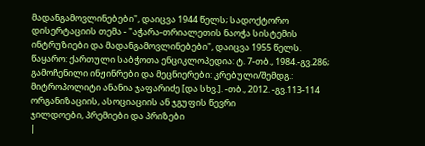მადანგამოვლინებები", დაიცვა 1944 წელს; სადოქტორო დისერტაციის თემა - "აჭარა-თრიალეთის ნაოჭა სისტემის ინტრუზიები და მადანგამოვლინებები", დაიცვა 1955 წელს. წაყარო: ქართული საბჭოთა ენციკლოპედია: ტ. 7-თბ., 1984.-გვ.286; გამოჩენილი ინჟინრები და მეცნიერები: კრებული/შემდგ.: მიტროპოლიტი ანანია ჯაფარიძე [და სხვ.]. -თბ., 2012. -გვ.113-114 ორგანიზაციის, ასოციაციის ან ჯგუფის წევრი
ჯილდოები, პრემიები და პრიზები
|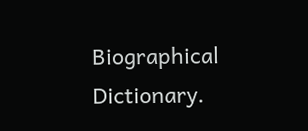Biographical Dictionary.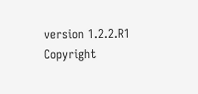version 1.2.2.R1 Copyright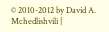© 2010-2012 by David A. Mchedlishvili |